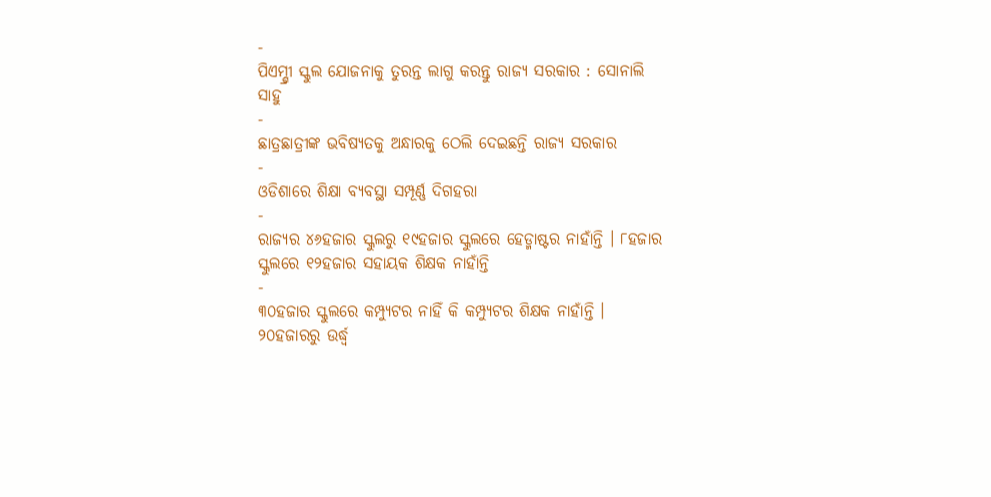-
ପିଏମ୍ଶ୍ରୀ ସ୍କୁଲ ଯୋଜନାକୁ ତୁରନ୍ତ ଲାଗୁ କରନ୍ତୁ ରାଜ୍ୟ ସରକାର : ସୋନାଲି ସାହୁ
-
ଛାତ୍ରଛାତ୍ରୀଙ୍କ ଭବିଷ୍ୟତକୁ ଅନ୍ଧାରକୁ ଠେଲି ଦେଇଛନ୍ତି ରାଜ୍ୟ ସରକାର
-
ଓଡିଶାରେ ଶିକ୍ଷା ବ୍ୟବସ୍ଥା ସମ୍ପୂର୍ଣ୍ଣ ଦିଗହରା
-
ରାଜ୍ୟର ୪୬ହଜାର ସ୍କୁଲରୁ ୧୯ହଜାର ସ୍କୁଲରେ ହେଡ୍ମାଷ୍ଟର ନାହାଁନ୍ତି । ୮ହଜାର ସ୍କୁଲରେ ୧୨ହଜାର ସହାୟକ ଶିକ୍ଷକ ନାହାଁନ୍ତି
-
୩୦ହଜାର ସ୍କୁଲରେ କମ୍ପ୍ୟୁଟର ନାହିଁ କି କମ୍ପ୍ୟୁଟର ଶିକ୍ଷକ ନାହାଁନ୍ତି । ୨୦ହଜାରରୁ ଉର୍ଦ୍ଧ୍ୱ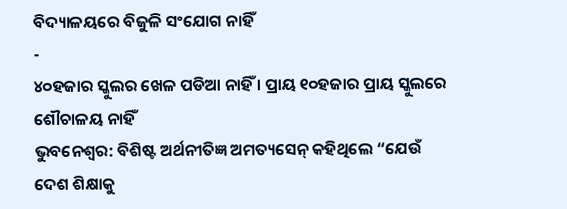ବିଦ୍ୟାଳୟରେ ବିଜୁଳି ସଂଯୋଗ ନାହିଁ
-
୪୦ହଜାର ସ୍କୁଲର ଖେଳ ପଡିଆ ନାହିଁ । ପ୍ରାୟ ୧୦ହଜାର ପ୍ରାୟ ସ୍କୁଲରେ ଶୌଚାଳୟ ନାହିଁ
ଭୁବନେଶ୍ୱର: ବିଶିଷ୍ଟ ଅର୍ଥନୀତିଜ୍ଞ ଅମତ୍ୟସେନ୍ କହିଥିଲେ “ଯେଉଁ ଦେଶ ଶିକ୍ଷାକୁ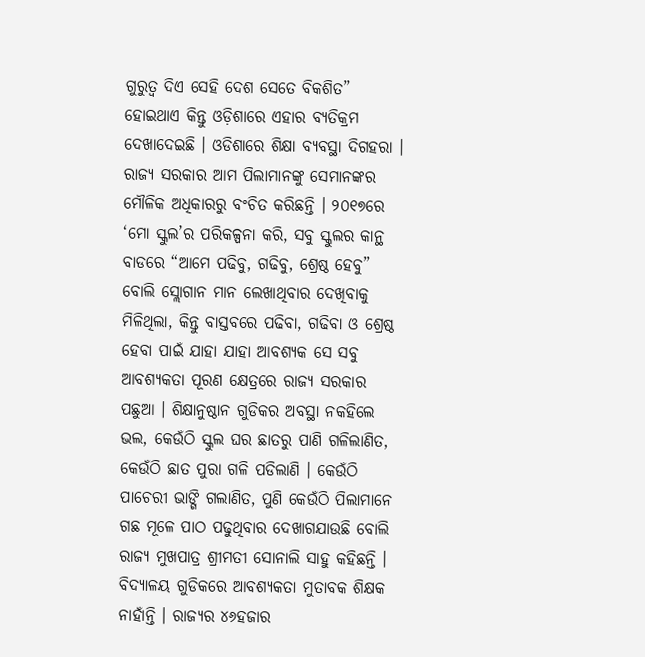ଗୁରୁତ୍ୱ ଦିଏ ସେହି ଦେଶ ସେତେ ବିକଶିତ” ହୋଇଥାଏ କିନ୍ତୁ ଓଡ଼ିଶାରେ ଏହାର ବ୍ୟତିକ୍ରମ ଦେଖାଦେଇଛି । ଓଡିଶାରେ ଶିକ୍ଷା ବ୍ୟବସ୍ଥା ଦିଗହରା । ରାଜ୍ୟ ସରକାର ଆମ ପିଲାମାନଙ୍କୁ ସେମାନଙ୍କର ମୌଳିକ ଅଧିକାରରୁ ବଂଚିତ କରିଛନ୍ତି । ୨୦୧୭ରେ ‘ମୋ ସ୍କୁଲ’ର ପରିକଳ୍ପନା କରି, ସବୁ ସ୍କୁଲର କାନ୍ଥ ବାଡରେ “ଆମେ ପଢିବୁ, ଗଢିବୁ, ଶ୍ରେଷ୍ଠ ହେବୁ” ବୋଲି ସ୍ଲୋଗାନ ମାନ ଲେଖାଥିବାର ଦେଖିବାକୁ ମିଳିଥିଲା, କିନ୍ତୁ ବାସ୍ତବରେ ପଢିବା, ଗଢିବା ଓ ଶ୍ରେଷ୍ଠ ହେବା ପାଇଁ ଯାହା ଯାହା ଆବଶ୍ୟକ ସେ ସବୁ ଆବଶ୍ୟକତା ପୂରଣ କ୍ଷେତ୍ରରେ ରାଜ୍ୟ ସରକାର ପଛୁଆ । ଶିକ୍ଷାନୁଷ୍ଠାନ ଗୁଡିକର ଅବସ୍ଥା ନକହିଲେ ଭଲ, କେଉଁଠି ସ୍କୁଲ ଘର ଛାତରୁ ପାଣି ଗଳିଲାଣିତ, କେଉଁଠି ଛାତ ପୁରା ଗଳି ପଡିଲାଣି । କେଉଁଠି ପାଚେରୀ ଭାଙ୍ଗି ଗଲାଣିତ, ପୁଣି କେଉଁଠି ପିଲାମାନେ ଗଛ ମୂଳେ ପାଠ ପଢୁଥିବାର ଦେଖାଗଯାଉଛି ବୋଲି ରାଜ୍ୟ ମୁଖପାତ୍ର ଶ୍ରୀମତୀ ସୋନାଲି ସାହୁ କହିଛନ୍ତି ।
ବିଦ୍ୟାଳୟ ଗୁଡିକରେ ଆବଶ୍ୟକତା ମୁତାବକ ଶିକ୍ଷକ ନାହାଁନ୍ତି । ରାଜ୍ୟର ୪୬ହଜାର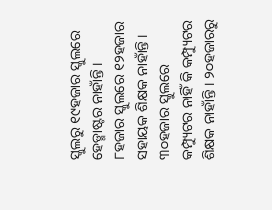ସ୍କୁଲରୁ ୧୯ହଜାର ସ୍କୁଲରେ ହେଡ୍ମାଷ୍ଟର ନାହାଁନ୍ତି । ୮ହଜାର ସ୍କୁଲରେ ୧୨ହଜାର ସହାୟକ ଶିକ୍ଷକ ନାହାଁନ୍ତି । ୩୦ହଜାର ସ୍କୁଲରେ କମ୍ପ୍ୟୁଟର ନାହିଁ କି କମ୍ପ୍ୟୁଟର ଶିକ୍ଷକ ନାହାଁନ୍ତି । ୨୦ହଜାରରୁ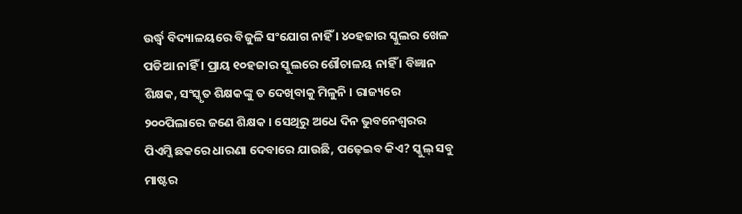ଉର୍ଦ୍ଧ୍ୱ ବିଦ୍ୟାଳୟରେ ବିଜୁଳି ସଂଯୋଗ ନାହିଁ । ୪୦ହଜାର ସ୍କୁଲର ଖେଳ ପଡିଆ ନାହିଁ । ପ୍ରାୟ ୧୦ହଜାର ସ୍କୁଲରେ ଶୌଚାଳୟ ନାହିଁ । ବିଜ୍ଞାନ ଶିକ୍ଷକ, ସଂସ୍କୃତ ଶିକ୍ଷକଙ୍କୁ ତ ଦେଖିବାକୁ ମିଳୁନି । ରାଜ୍ୟରେ ୨୦୦ପିଲାରେ ଜଣେ ଶିକ୍ଷକ । ସେଥିରୁ ଅଧେ ଦିନ ଭୁବନେଶ୍ୱରର ପିଏମ୍ଜି ଛକରେ ଧାରଣା ଦେବାରେ ଯାଉଛି, ପଢ଼େଇବ କିଏ? ସ୍କୁଲ୍ ସବୁ ମାଷ୍ଟର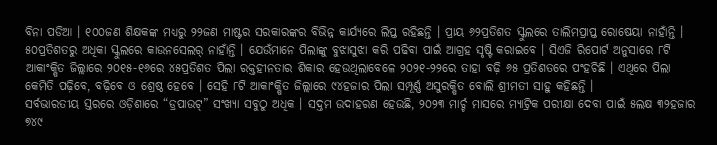ବିନା ପଡିଆ । ୧୦୦ଜଣ ଶିକ୍ଷକଙ୍କ ମଧ୍ୟରୁ ୨୨ଜଣ ମାଷ୍ଟର ସରକାରଙ୍କର ବିଭିନ୍ନ କାର୍ଯ୍ୟରେ ଲିପ୍ତ ରହିଛନ୍ତି । ପ୍ରାୟ ୬୨ପ୍ରତିଶତ ସ୍କୁଲରେ ତାଲିମପ୍ରାପ୍ତ ରୋଷେୟା ନାହାଁନ୍ତି । ୫୦ପ୍ରତିଶତରୁ ଅଧିକା ସ୍କୁଲରେ କାଉନସେଲର୍ ନାହାଁନ୍ତି । ଯେଉଁମାନେ ପିଲାଙ୍କୁ ବୁଝାସୁଝା କରି ପଢିବା ପାଇଁ ଆଗ୍ରହ ସୃଷ୍ଟି କରାଇବେ । ସିଏଜି ରିପୋର୍ଟ ଅନୁସାରେ ୮ଟି ଆକାଂକ୍ଷିତ ଜିଲ୍ଲାରେ ୨୦୧୫-୧୬ରେ ୪୫ପ୍ରତିଶତ ପିଲା ରକ୍ତହୀନତାର ଶିକାର ହେଉଥିଲାବେଳେ ୨୦୨୧-୨୨ରେ ତାହା ବଢ଼ି ୬୫ ପ୍ରତିଶତରେ ପଂହଚିଛି । ଏଥିରେ ପିଲା କେମିତି ପଢ଼ିବେ, ବଢ଼ିବେ ଓ ଶ୍ରେଷ୍ଠ ହେବେ । ସେହି ୮ଟି ଆକାଂକ୍ଷିତ ଜିଲ୍ଲାରେ ୯୪ହଜାର ପିଲା ସମ୍ପୂର୍ଣ୍ଣ ଅସୁରକ୍ଷିତ ବୋଲି ଶ୍ରୀମତୀ ସାହୁ କହିଛନ୍ତି ।
ସର୍ବଭାରତୀୟ ସ୍ତରରେ ଓଡ଼ିଶାରେ “ଡ୍ରପାଉଟ୍” ସଂଖ୍ୟା ସବୁଠୁ ଅଧିକ । ସଦ୍ତମ ଉଦାହରଣ ହେଉଛି, ୨୦୨୩ ମାର୍ଚ୍ଚ ମାସରେ ମ୍ୟାଟ୍ରିକ ପରୀକ୍ଷା ଦେବା ପାଇଁ ୫ଲକ୍ଷ ୩୨ହଜାର ୭୪୯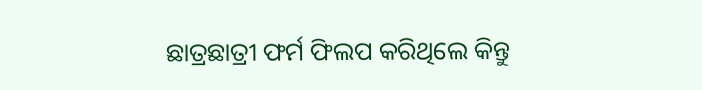ଛାତ୍ରଛାତ୍ରୀ ଫର୍ମ ଫିଲପ କରିଥିଲେ କିନ୍ତୁ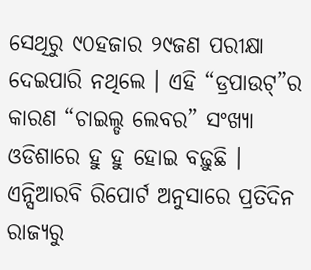ସେଥିରୁ ୯୦ହଜାର ୨୯ଜଣ ପରୀକ୍ଷା ଦେଇପାରି ନଥିଲେ । ଏହି “ଡ୍ରପାଉଟ୍”ର କାରଣ “ଚାଇଲ୍ଡ ଲେବର” ସଂଖ୍ୟା ଓଡିଶାରେ ହୁ ହୁ ହୋଇ ବଢ଼ୁଛି । ଏନ୍ସିଆରବି ରିପୋର୍ଟ ଅନୁସାରେ ପ୍ରତିଦିନ ରାଜ୍ୟରୁ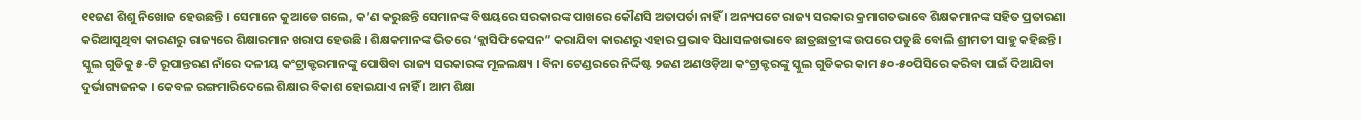୧୧ଜଣ ଶିଶୁ ନିଖୋଜ ହେଉଛନ୍ତି । ସେମାନେ କୁଆଡେ ଗଲେ, କ’ଣ କରୁଛନ୍ତି ସେମାନଙ୍କ ବିଷୟରେ ସରକାରଙ୍କ ପାଖରେ କୌଣସି ଅତାପର୍ତା ନାହିଁ । ଅନ୍ୟପଟେ ରାଜ୍ୟ ସରକାର କ୍ରମାଗତଭାବେ ଶିକ୍ଷକମାନଙ୍କ ସହିତ ପ୍ରତାରଣା କରିଆସୁଥିବା କାରଣରୁ ରାଜ୍ୟରେ ଶିକ୍ଷାରମାନ ଖରାପ ହେଉଛି । ଶିକ୍ଷକମାନଙ୍କ ଭିତରେ ‘କ୍ଲାସିଫିକେସନ” କରାଯିବା କାରଣରୁ ଏହାର ପ୍ରଭାବ ସିଧାସଳଖଭାବେ ଛାତ୍ରଛାତ୍ରୀଙ୍କ ଉପରେ ପଡୁଛି ବୋଲି ଶ୍ରୀମତୀ ସାହୁ କହିଛନ୍ତି ।
ସ୍କୁଲ ଗୁଡିକୁ ୫-ଟି ରୂପାନ୍ତରଣ ନାଁରେ ଦଳୀୟ କଂଟ୍ରାକ୍ଟରମାନଙ୍କୁ ପୋଷିବା ରାଜ୍ୟ ସରକାରଙ୍କ ମୂଳଲକ୍ଷ୍ୟ । ବିନା ଟେଣ୍ଡରରେ ନିର୍ଦ୍ଦିଷ୍ଟ ୨ଜଣ ଅଣଓଡ଼ିଆ କଂଟ୍ରାକ୍ଟରଙ୍କୁ ସ୍କୁଲ ଗୁଡିକର କାମ ୫୦-୫୦ପିସିରେ କରିବା ପାଇଁ ଦିଆଯିବା ଦୁର୍ଭାଗ୍ୟଜନକ । କେବଳ ରଙ୍ଗମାରିଦେଲେ ଶିକ୍ଷାର ବିକାଶ ହୋଇଯାଏ ନାହିଁ । ଆମ ଶିକ୍ଷା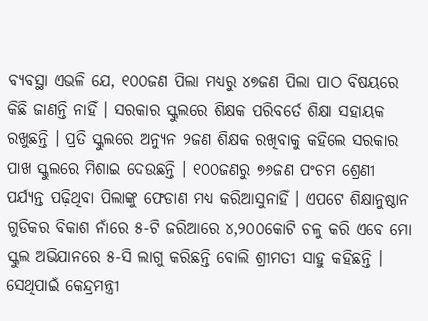ବ୍ୟବସ୍ଥା ଏଭଳି ଯେ, ୧୦୦ଜଣ ପିଲା ମଧ୍ୟରୁ ୪୭ଜଣ ପିଲା ପାଠ ବିଷୟରେ କିଛି ଜାଣନ୍ତି ନାହିଁ । ସରକାର ସ୍କୁଲରେ ଶିକ୍ଷକ ପରିବର୍ତେ ଶିକ୍ଷା ସହାୟକ ରଖୁଛନ୍ତି । ପ୍ରତି ସ୍କୁଲରେ ଅନ୍ୟୁନ ୨ଜଣ ଶିକ୍ଷକ ରଖିବାକୁ କହିଲେ ସରକାର ପାଖ ସ୍କୁଲରେ ମିଶାଇ ଦେଉଛନ୍ତି । ୧୦୦ଜଣରୁ ୭୬ଜଣ ପଂଚମ ଶ୍ରେଣୀ ପର୍ଯ୍ୟନ୍ତ ପଢ଼ିଥିବା ପିଲାଙ୍କୁ ଫେଡାଣ ମଧ୍ୟ କରିଆସୁନାହିଁ । ଏପଟେ ଶିକ୍ଷାନୁଷ୍ଠାନ ଗୁଡିକର ବିକାଶ ନାଁରେ ୫-ଟି ଜରିଆରେ ୪,୨୦୦କୋଟି ଚଳୁ କରି ଏବେ ମୋ ସ୍କୁଲ ଅଭିଯାନରେ ୫-ସି ଲାଗୁ କରିଛନ୍ତି ବୋଲି ଶ୍ରୀମତୀ ସାହୁ କହିଛନ୍ତି ।
ସେଥିପାଇଁ କେନ୍ଦ୍ରମନ୍ତ୍ରୀ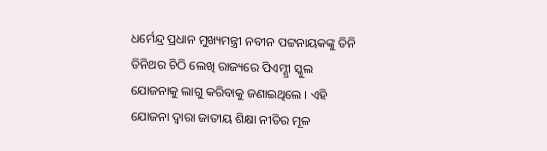ଧର୍ମେନ୍ଦ୍ର ପ୍ରଧାନ ମୁଖ୍ୟମନ୍ତ୍ରୀ ନବୀନ ପଟ୍ଟନାୟକଙ୍କୁ ତିନି ତିନିଥର ଚିଠି ଲେଖି ରାଜ୍ୟରେ ପିଏମ୍ଶ୍ରୀ ସ୍କୁଲ ଯୋଜନାକୁ ଲାଗୁ କରିବାକୁ ଜଣାଇଥିଲେ । ଏହି ଯୋଜନା ଦ୍ୱାରା ଜାତୀୟ ଶିକ୍ଷା ନୀତିର ମୂଳ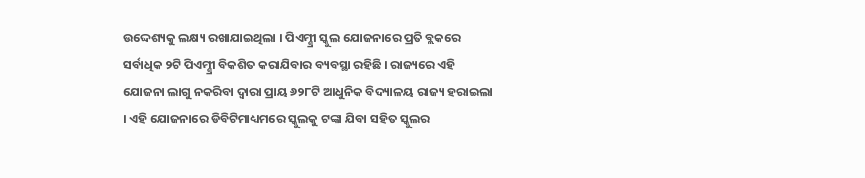ଉଦ୍ଦେଶ୍ୟକୁ ଲକ୍ଷ୍ୟ ରଖାଯାଇଥିଲା । ପିଏମ୍ଶ୍ରୀ ସ୍କୁଲ ଯୋଜନାରେ ପ୍ରତି ବ୍ଲକରେ ସର୍ବାଧିକ ୨ଟି ପିଏମ୍ଶ୍ରୀ ବିକଶିତ କରାଯିବାର ବ୍ୟବସ୍ଥା ରହିଛି । ରାଜ୍ୟରେ ଏହି ଯୋଜନା ଲାଗୁ ନକରିବା ଦ୍ୱାରା ପ୍ରାୟ ୬୨୮ଟି ଆଧୁନିକ ବିଦ୍ୟାଳୟ ରାଜ୍ୟ ହରାଇଲା । ଏହି ଯୋଜନାରେ ଡିବିଟିମାଧ୍ୟମରେ ସ୍କୁଲକୁ ଟଙ୍କା ଯିବା ସହିତ ସ୍କୁଲର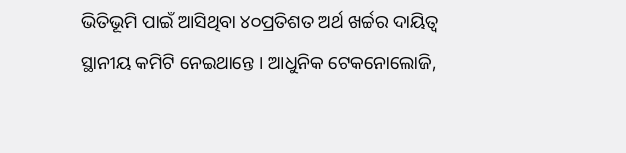ଭିତିଭୂମି ପାଇଁ ଆସିଥିବା ୪୦ପ୍ରତିଶତ ଅର୍ଥ ଖର୍ଚ୍ଚର ଦାୟିତ୍ୱ ସ୍ଥାନୀୟ କମିଟି ନେଇଥାନ୍ତେ । ଆଧୁନିକ ଟେକନୋଲୋଜି,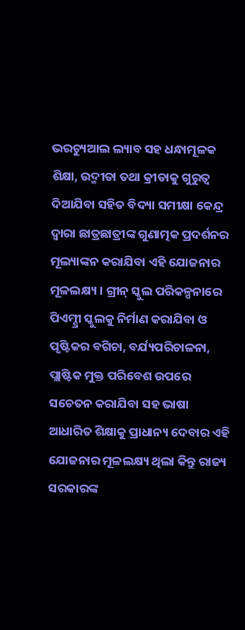ଭରଚ୍ୟୁଆଲ ଲ୍ୟାବ ସହ ଧନ୍ଧାମୂଳକ ଶିକ୍ଷା, ଉଦ୍ମୀତା ତଥା କ୍ରୀଡାକୁ ଗୁରୁତ୍ୱ ଦିଆଯିବା ସହିତ ବିଦ୍ୟା ସମୀକ୍ଷା କେନ୍ଦ୍ର ଦ୍ୱାରା ଛାତ୍ରଛାତ୍ରୀଙ୍କ ଗୁଣାତ୍ମକ ପ୍ରଦର୍ଶନର ମୂଲ୍ୟାଙ୍କନ କରାଯିବା ଏହି ଯୋଜନାର ମୂଳଲକ୍ଷ୍ୟ । ଗ୍ରୀନ୍ ସ୍କୁଲ ପରିକଳ୍ପନାରେ ପିଏମ୍ଶ୍ରୀ ସ୍କୁଲକୁ ନିର୍ମାଣ କରାଯିବା ଓ ପୃଷ୍ଟିକର ବଗିଚା, ବର୍ଯ୍ୟପରିଚାଳନା, ପ୍ଲାଷ୍ଟିକ ମୁକ୍ତ ପରିବେଶ ଉପରେ ସଚେତନ କରାଯିବା ସହ ଭାଷା ଆଧାରିତ ଶିକ୍ଷାକୁ ପ୍ରାଧାନ୍ୟ ଦେବାର ଏହି ଯୋଜନାର ମୂଳଲକ୍ଷ୍ୟ ଥିଲା କିନ୍ତୁ ରାଜ୍ୟ ସରକାରଙ୍କ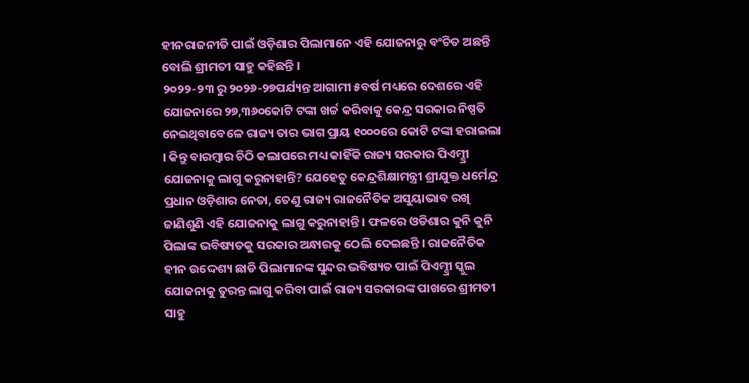ହୀନରାଜନୀତି ପାଇଁ ଓଡ଼ିଶାର ପିଲାମାନେ ଏହି ଯୋଜନାରୁ ବଂଚିତ ଅଛନ୍ତି ବୋଲି ଶ୍ରୀମତୀ ସାହୁ କହିଛନ୍ତି ।
୨୦୨୨-୨୩ ରୁ ୨୦୨୬-୨୭ପର୍ଯ୍ୟନ୍ତ ଆଗାମୀ ୫ବର୍ଷ ମଧ୍ୟରେ ଦେଶରେ ଏହି ଯୋଜନାରେ ୨୭,୩୬୦କୋଟି ଟଙ୍କା ଖର୍ଚ୍ଚ କରିବାକୁ କେନ୍ଦ୍ର ସରକାର ନିଷ୍ପତି ନେଇଥିବାବେଳେ ରାଜ୍ୟ ତାର ଭାଗ ପ୍ରାୟ ୧୦୦୦ରେ କୋଟି ଟଙ୍କା ହରାଇଲା । କିନ୍ତୁ ବାରମ୍ବାର ଚିଠି କଲାପରେ ମଧ୍ୟ କାହିଁକି ରାଜ୍ୟ ସରକାର ପିଏମ୍ଶ୍ରୀ ଯୋଜନାକୁ ଲାଗୁ କରୁନାହାନ୍ତି? ଯେହେତୁ କେନ୍ଦ୍ରଶିକ୍ଷାମନ୍ତ୍ରୀ ଶ୍ରୀଯୁକ୍ତ ଧର୍ମେନ୍ଦ୍ର ପ୍ରଧାନ ଓଡ଼ିଶାର ନେତା, ତେଣୁ ରାଜ୍ୟ ରାଜନୈତିକ ଅସୁୟାଭାବ ରଖି ଜାଣିଶୁଣି ଏହି ଯୋଜନାକୁ ଲାଗୁ କରୁନାହାନ୍ତି । ଫଳରେ ଓଡିଶାର କୁନି କୁନି ପିଲାଙ୍କ ଭବିଷ୍ୟତକୁ ସରକାର ଅନ୍ଧାରକୁ ଠେଲି ଦେଇଛନ୍ତି । ରାଜନୈତିକ ହୀନ ଉଦ୍ଦେଶ୍ୟ ଛାଡି ପିଲାମାନଙ୍କ ସୁନ୍ଦର ଭବିଷ୍ୟତ ପାଇଁ ପିଏମ୍ଶ୍ରୀ ସ୍କୁଲ ଯୋଜନାକୁ ତୁରନ୍ତ ଲାଗୁ କରିବା ପାଇଁ ରାଜ୍ୟ ସରକାରଙ୍କ ପାଖରେ ଶ୍ରୀମତୀ ସାହୁ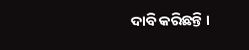ଦାବି କରିଛନ୍ତି ।